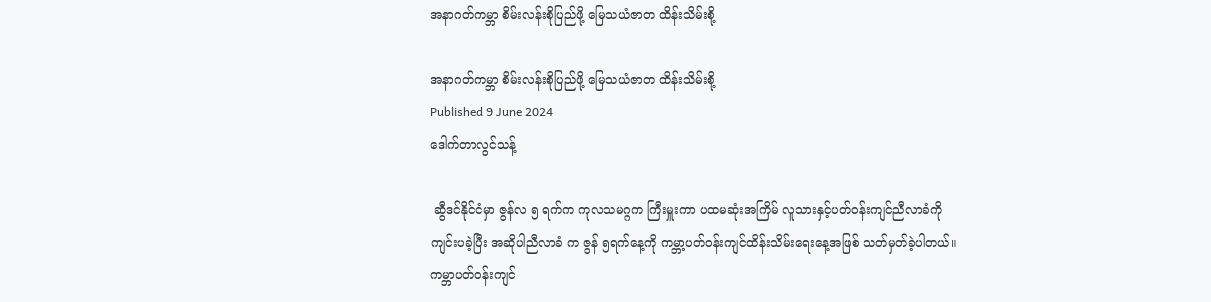အနာဂတ်ကမ္ဘာ စိမ်းလန်းစိုပြည်ဖို့ မြေသယံဇာတ ထိန်းသိမ်းစို့

အနာဂတ်ကမ္ဘာ စိမ်းလန်းစိုပြည်ဖို့ မြေသယံဇာတ ထိန်းသိမ်းစို့
Published 9 June 2024
ဒေါက်တာလွင်သန့်

 ဆွီဒင်နိုင်ငံမှာ ဇွန်လ ၅ ရက်က ကုလသမဂ္ဂက ကြီးမှူးကာ ပထမဆုံးအကြိမ် လူသားနှင့်ပတ်ဝန်းကျင်ညီလာခံကို ကျင်းပခဲ့ပြီး အဆိုပါညီလာခံ က ဇွန် ၅ရက်နေ့ကို ကမ္ဘာ့ပတ်ဝန်းကျင်ထိန်းသိမ်းရေးနေ့အဖြစ် သတ်မှတ်ခဲ့ပါတယ်။ ကမ္ဘာပတ်ဝန်းကျင်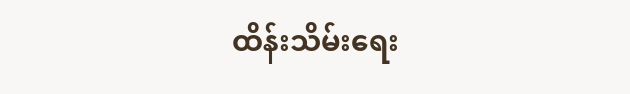ထိန်းသိမ်းရေး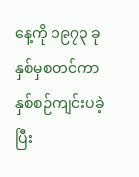နေ့ကို ၁၉၇၃ ခုနှစ်မှစတင်ကာနှစ်စဉ်ကျင်းပခဲ့ပြီး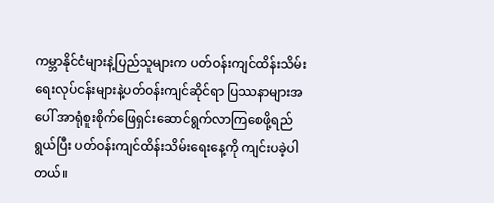ကမ္ဘာနိုင်ငံများနဲ့ပြည်သူများက ပတ်ဝန်းကျင်ထိန်းသိမ်းရေးလုပ်ငန်းများနဲ့ပတ်ဝန်းကျင်ဆိုင်ရာ ပြဿနာများအပေါ် အာရုံစူးစိုက်ဖြေရှင်းဆောင်ရွက်လာကြစေဖို့ရည်ရွယ်ပြီး ပတ်ဝန်းကျင်ထိန်းသိမ်းရေးနေ့ကို ကျင်းပခဲ့ပါတယ်။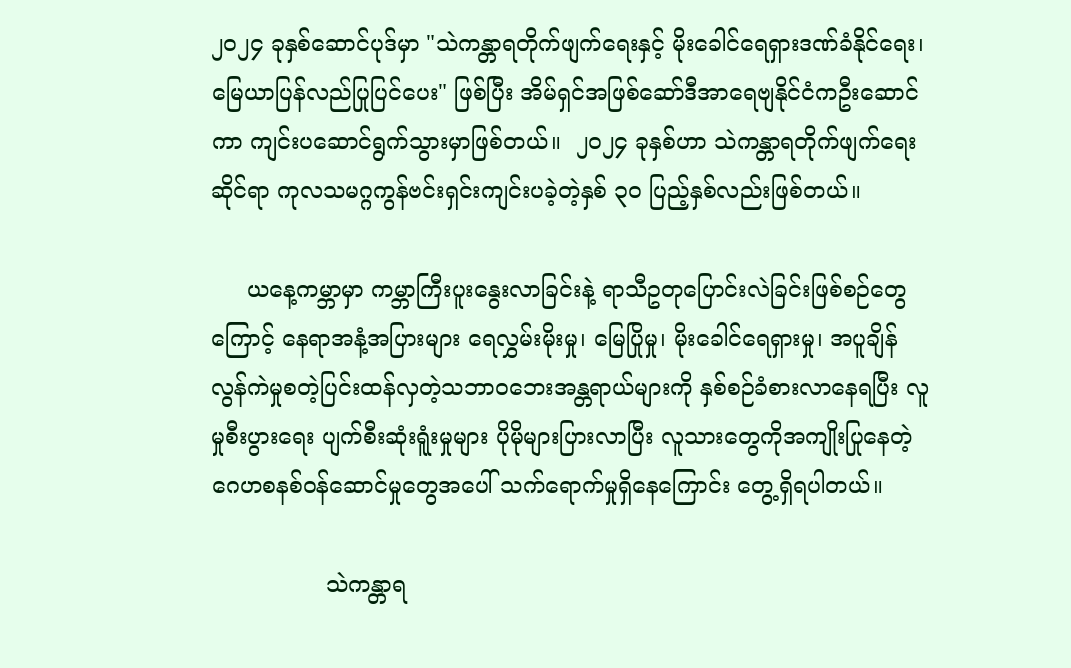၂၀၂၄ ခုနှစ်ဆောင်ပုဒ်မှာ "သဲကန္တာရတိုက်ဖျက်ရေးနှင့် မိုးခေါင်ရေရှားဒဏ်ခံနိုင်ရေး၊ မြေယာပြန်လည်ပြုပြင်ပေး" ဖြစ်ပြီး အိမ်ရှင်အဖြစ်ဆော်ဒီအာရေဗျနိုင်ငံကဦးဆောင်ကာ ကျင်းပဆောင်ရွက်သွားမှာဖြစ်တယ်။  ၂၀၂၄ ခုနှစ်ဟာ သဲကန္တာရတိုက်ဖျက်ရေးဆိုင်ရာ ကုလသမဂ္ဂကွန်ဗင်းရှင်းကျင်းပခဲ့တဲ့နှစ် ၃၀ ပြည့်နှစ်လည်းဖြစ်တယ်။

     ယနေ့ကမ္ဘာမှာ ကမ္ဘာကြီးပူးနွေးလာခြင်းနဲ့ ရာသီဥတုပြောင်းလဲခြင်းဖြစ်စဉ်တွေကြောင့် နေရာအနံ့အပြားများ ရေလွှမ်းမိုးမှု၊ မြေပြိုမှု၊ မိုးခေါင်ရေရှားမှု၊ အပူချိန်လွန်ကဲမှုစတဲ့ပြင်းထန်လှတဲ့သဘာဝဘေးအန္တရာယ်များကို နှစ်စဉ်ခံစားလာနေရပြီး လူမှုစီးပွားရေး ပျက်စီးဆုံးရူံးမှုများ ပိုမိုများပြားလာပြီး လူသားတွေကိုအကျိုးပြုနေတဲ့ ဂေဟစနစ်ဝန်ဆောင်မှုတွေအပေါ် သက်ရောက်မှုရှိနေကြောင်း တွေ့ရှိရပါတယ်။

                သဲကန္တာရ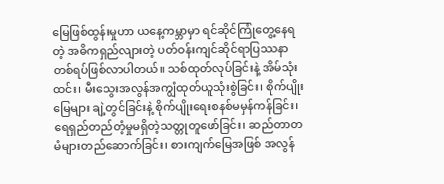မြေဖြစ်ထွန်းမှုဟာ ယနေ့ကမ္ဘာမှာ ရင်ဆိုင်ကြုံတွေ့နေရတဲ့ အဓိကရှည်လျားတဲ့ ပတ်ဝန်းကျင်ဆိုင်ရာပြဿနာတစ်ရပ်ဖြစ်လာပါတယ်။ သစ်ထုတ်လုပ်ခြင်းနဲ့ အိမ်သုံးထင်း၊ မီးသွေးအလွန်အကျွံထုတ်ယူသုံးစွဲခြင်း၊ စိုက်ပျိုးမြေများ ချဲ့တွင်ခြင်းနဲ့ စိုက်ပျိုးရေးစနစ်မမှန်ကန်ခြင်း၊ ရေရှည်တည်တံ့မှုမရှိတဲ့သတ္တုတူဖော်ခြင်း၊ ဆည်တာတမံများတည်ဆောက်ခြင်း၊ စားကျက်မြေအဖြစ် အလွန်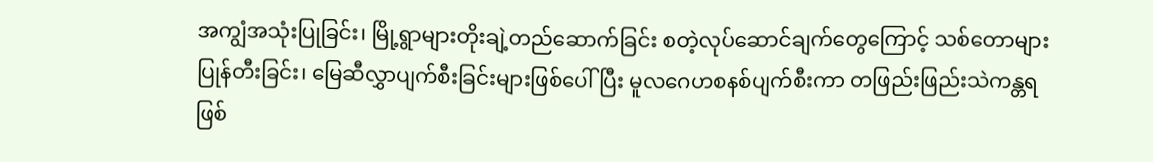အကျွံအသုံးပြုခြင်း၊ မြို့ရွာများတိုးချဲ့တည်ဆောက်ခြင်း စတဲ့လုပ်ဆောင်ချက်တွေကြောင့် သစ်တောများပြုန်တီးခြင်း၊ မြေဆီလွှာပျက်စီးခြင်းများဖြစ်ပေါ်ပြီး မူလဂေဟစနစ်ပျက်စီးကာ တဖြည်းဖြည်းသဲကန္တရဖြစ်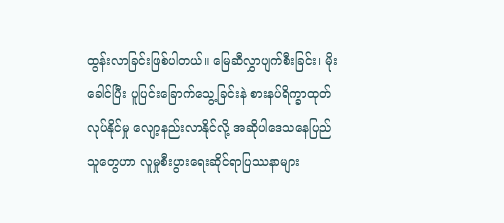ထွန်းလာခြင်းဖြစ်ပါတယ်။ မြေဆီလွှာပျက်စီးခြင်း၊ မိုးခေါင်ပြီး ပူပြင်းခြောက်သွေ့ခြင်းနဲ စားနပ်ရိက္ခာထုတ်လုပ်နိုင်မှု လျော့နည်းလာနိုင်လို့ အဆိုပါဒေသနေပြည်သူတွေဟာ လူမှုစီးပွားရေးဆိုင်ရာပြဿနာများ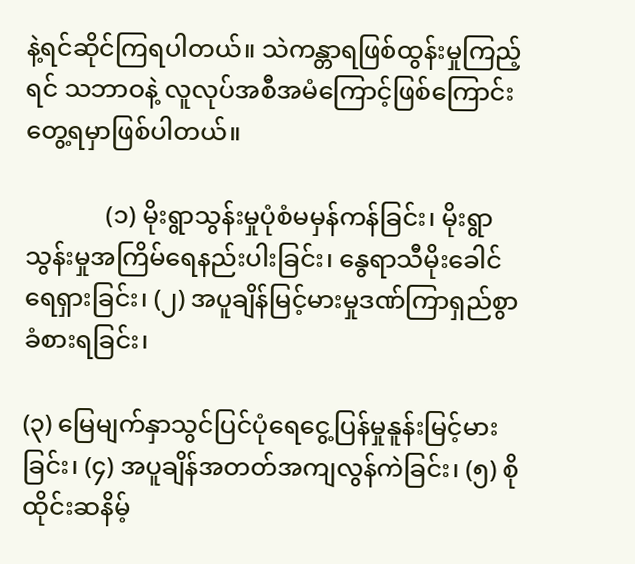နဲ့ရင်ဆိုင်ကြရပါတယ်။ သဲကန္တာရဖြစ်ထွန်းမှုကြည့်ရင် သဘာဝနဲ့ လူလုပ်အစီအမံကြောင့်ဖြစ်ကြောင်း တွေ့ရမှာဖြစ်ပါတယ်။

             (၁) မိုးရွာသွန်းမှုပုံစံမမှန်ကန်ခြင်း၊ မိုးရွာသွန်းမှုအကြိမ်ရေနည်းပါးခြင်း၊ နွေရာသီမိုးခေါင်ရေရှားခြင်း၊ (၂) အပူချိန်မြင့်မားမှုဒဏ်ကြာရှည်စွာခံစားရခြင်း၊

(၃) မြေမျက်နှာသွင်ပြင်ပုံရေငွေ့ပြန်မှုနူန်းမြင့်မားခြင်း၊ (၄) အပူချိန်အတတ်အကျလွန်ကဲခြင်း၊ (၅) စိုထိုင်းဆနိမ့်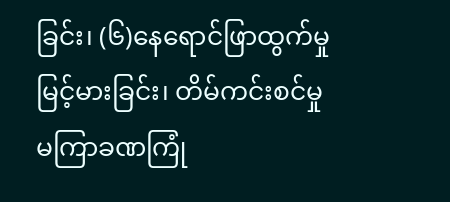ခြင်း၊ (၆)နေရောင်ဖြာထွက်မှုမြင့်မားခြင်း၊ တိမ်ကင်းစင်မှု မကြာခဏကြုံ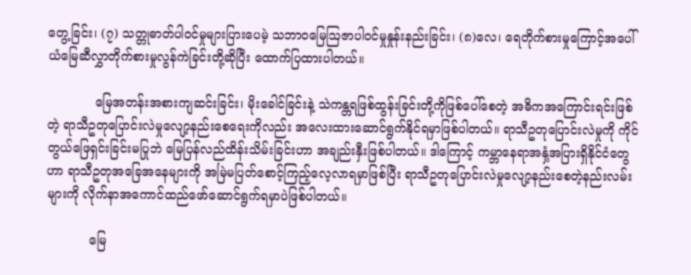တွေ့ခြင်း၊ (၇) သတ္တုဓာတ်ပါဝင်မှုများပြားပေမဲ့ သဘာဝမြေဩဇာပါဝင်မှုနှုန်းနည်းခြင်း၊ (၈)လေ၊ ရေတိုက်စားမှုကြောင့်အပေါ်ယံမြေဆီလွှာတိုက်စားမှုလွန်ကဲခြင်းတို့ဆိုပြီး ထောက်ပြထားပါတယ်။

            မြေအတန်းအစားကျဆင်းခြင်း၊ မိုးခေါင်ခြင်းနဲ့ သဲကန္တရဖြစ်ထွန်းခြင်းတို့ကိုဖြစ်ပေါ်စေတဲ့ အဓိကအကြောင်းရင်းဖြစ်တဲ့ ရာသီဥတုပြောင်းလဲမှုလျော့နည်းစေရေးကိုလည်း အလေးထားဆောင်ရွက်နိုင်ရမှာဖြစ်ပါတယ်။ ရာသီဥတုပြောင်းလဲမှုကို ကိုင်တွယ်ဖြေရှင်းခြင်းမပြုဘဲ မြေပြန်လည်ထိန်းသိမ်းခြင်းဟာ အချည်းနှီးဖြစ်ပါတယ်။ ဒါကြောင့် ကမ္ဘာနေရာအနှံ့အပြားရှိနိုင်ငံတွေဟာ ရာသီဥတုအခြေအနေများကို အမြဲမပြတ်စောင့်ကြည့်လေ့လာရမှာဖြစ်ပြီး ရာသီဥတုပြောင်းလဲမှုလျော့နည်းစေတဲ့နည်းလမ်းများကို လိုက်နာအကောင်ထည်ဖော်ဆောင်ရွက်ရမှာပဲဖြစ်ပါတယ်။

           မြေ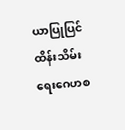ယာပြုပြင်ထိန်းသိမ်းရေးဂေဟစ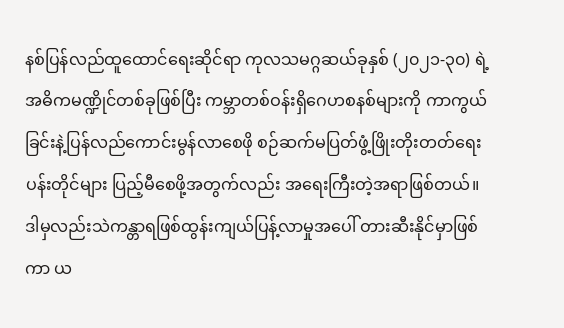နစ်ပြန်လည်ထူထောင်ရေးဆိုင်ရာ ကုလသမဂ္ဂဆယ်ခုနှစ် (၂၀၂၁-၃၀) ရဲ့အဓိကမဏ္ဍိုင်တစ်ခုဖြစ်ပြီး ကမ္ဘာတစ်ဝန်းရှိဂေဟစနစ်များကို ကာကွယ်ခြင်းနဲ့ပြန်လည်ကောင်းမွန်လာစေဖို စဉ်ဆက်မပြတ်ဖွံ့ဖြိုးတိုးတတ်ရေးပန်းတိုင်များ ပြည့်မီစေဖို့အတွက်လည်း အရေးကြီးတဲ့အရာဖြစ်တယ်။ ဒါမှလည်းသဲကန္တာရဖြစ်ထွန်းကျယ်ပြန့်လာမှုအပေါ် တားဆီးနိုင်မှာဖြစ်ကာ ယ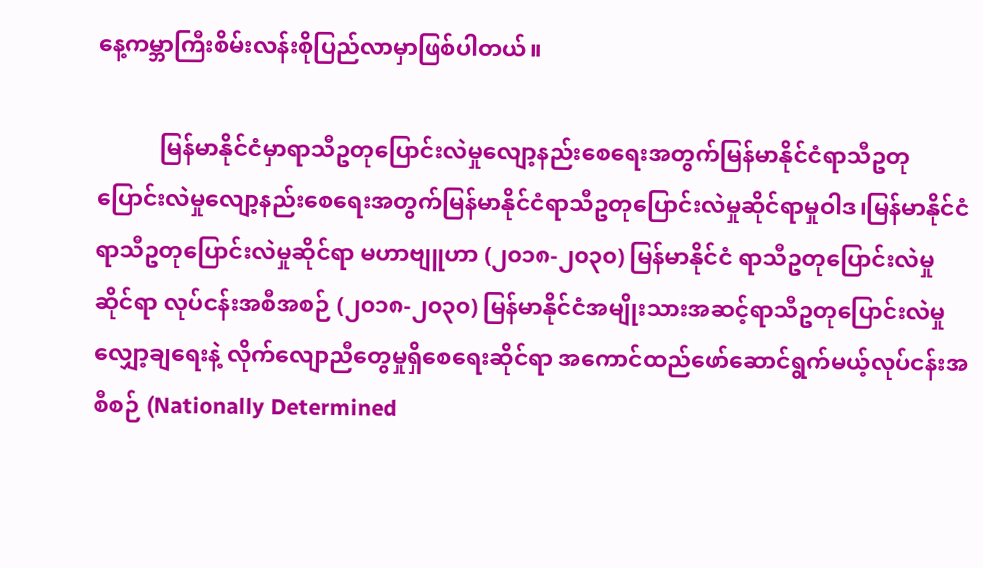နေ့ကမ္ဘာကြီးစိမ်းလန်းစိုပြည်လာမှာဖြစ်ပါတယ်။

           မြန်မာနိုင်ငံမှာရာသီဥတုပြောင်းလဲမှုလျော့နည်းစေရေးအတွက်မြန်မာနိုင်ငံရာသီဥတုပြောင်းလဲမှုလျော့နည်းစေရေးအတွက်မြန်မာနိုင်ငံရာသီဥတုပြောင်းလဲမှုဆိုင်ရာမှုဝါဒ၊မြန်မာနိုင်ငံရာသီဥတုပြောင်းလဲမှုဆိုင်ရာ မဟာဗျူဟာ (၂၀၁၈-၂၀၃၀) မြန်မာနိုင်ငံ ရာသီဥတုပြောင်းလဲမှုဆိုင်ရာ လုပ်ငန်းအစီအစဉ် (၂၀၁၈-၂၀၃၀) မြန်မာနိုင်ငံအမျိုးသားအဆင့်ရာသီဥတုပြောင်းလဲမှု လျှော့ချရေးနဲ့ လိုက်လျောညီတွေမှုရှိစေရေးဆိုင်ရာ အကောင်ထည်ဖော်ဆောင်ရွက်မယ့်လုပ်ငန်းအစီစဉ် (Nationally Determined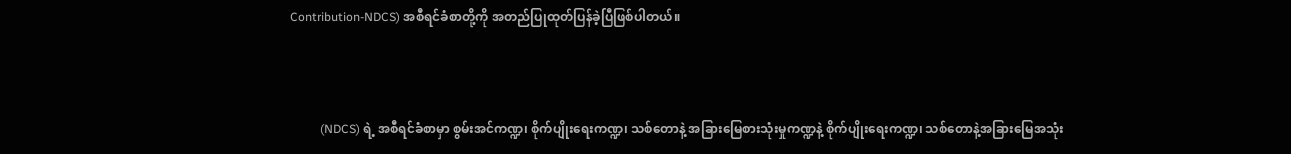Contribution-NDCS) အစီရင်ခံစာတို့ကို အတည်ပြုထုတ်ပြန်ခဲ့ပြီဖြစ်ပါတယ်။



          (NDCS) ရဲ့ အစီရင်ခံစာမှာ စွမ်းအင်ကဏ္ဍ၊ စိုက်ပျိုးရေးကဏ္ဍ၊ သစ်တောနဲ့ အခြားမြေစားသုံးမှုကဏ္ဍနဲ့ စိုက်ပျိုးရေးကဏ္ဍ၊ သစ်တောနဲ့အခြားမြေအသုံး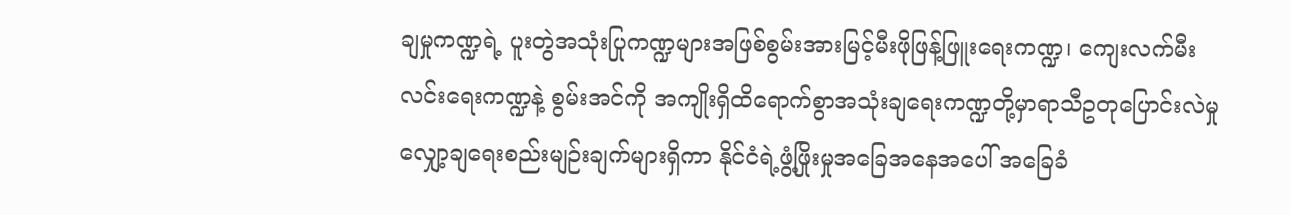ချမှုကဏ္ဍရဲ့ ပူးတွဲအသုံးပြုကဏ္ဍများအဖြစ်စွမ်းအားမြင့်မီးဖိုဖြန့်ဖြူးရေးကဏ္ဍ၊ ကျေးလက်မီးလင်းရေးကဏ္ဍနဲ့ စွမ်းအင်ကို အကျိုးရှိထိရောက်စွာအသုံးချရေးကဏ္ဍတို့မှာရာသီဥတုပြောင်းလဲမှုလျှော့ချရေးစည်းမျဉ်းချက်များရှိကာ နိုင်ငံရဲ့ဖွံ့ဖြိုးမှုအခြေအနေအပေါ် အခြေခံ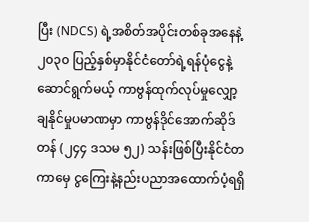ပြီး (NDCS) ရဲ့အစိတ်အပိုင်းတစ်ခုအနေနဲ့ ၂၀၃၀ ပြည့်နှစ်မှာနိုင်ငံတော်ရဲ့ရန်ပုံငွေနဲ့ဆောင်ရွက်မယ့် ကာဗွန်ထုက်လုပ်မှုလျှော့ချနိုင်မှုပမာဏမှာ ကာဗွန်ဒိုင်အောက်ဆိုဒ်တန် (၂၄၄ ဒသမ ၅၂) သန်းဖြစ်ပြီးနိုင်ငံတကာမှေ ငွကြေးနဲ့နည်းပညာအထောက်ပံ့ရရှိ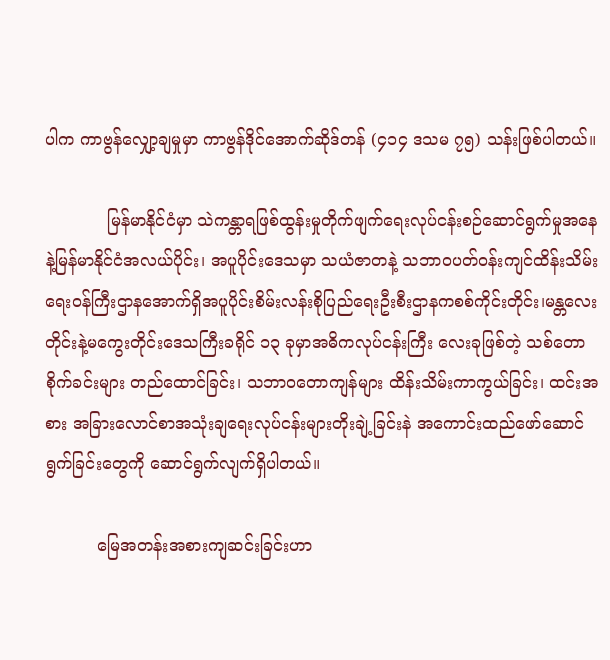ပါက ကာဗွန်လျှော့ချမှုမှာ ကာဗွန်ဒိုင်အောက်ဆိုဒ်တန် (၄၁၄ ဒသမ ၇၅) သန်းဖြစ်ပါတယ်။

            မြန်မာနိုင်ငံမှာ သဲကန္တာရဖြစ်ထွန်းမှုတိုက်ဖျက်ရေးလုပ်ငန်းစဉ်ဆောင်ရွက်မှုအနေနဲ့မြန်မာနိုင်ငံအလယ်ပိုင်း၊ အပူပိုင်းဒေသမှာ သယံဇာတနဲ့ သဘာဝပတ်ဝန်းကျင်ထိန်းသိမ်းရေးဝန်ကြီးဌာနအောက်ရှိအပူပိုင်းစိမ်းလန်းစိုပြည်ရေးဦးစီးဌာနကစစ်ကိုင်းတိုင်း၊မန္တလေးတိုင်းနဲ့မကွေးတိုင်းဒေသကြီးခရိုင် ၁၃ ခုမှာအဓိကလုပ်ငန်းကြီး လေးခုဖြစ်တဲ့ သစ်တောစိုက်ခင်းများ တည်ထောင်ခြင်း၊ သဘာဝတောကျန်များ ထိန်းသိမ်းကာကွယ်ခြင်း၊ ထင်းအစား အခြားလောင်စာအသုံးချရေးလုပ်ငန်းများတိုးချဲ့ခြင်းနဲ အကောင်းထည်ဖော်ဆောင်ရွက်ခြင်းတွေကို ဆောင်ရွက်လျက်ရှိပါတယ်။

          မြေအတန်းအစားကျဆင်းခြင်းဟာ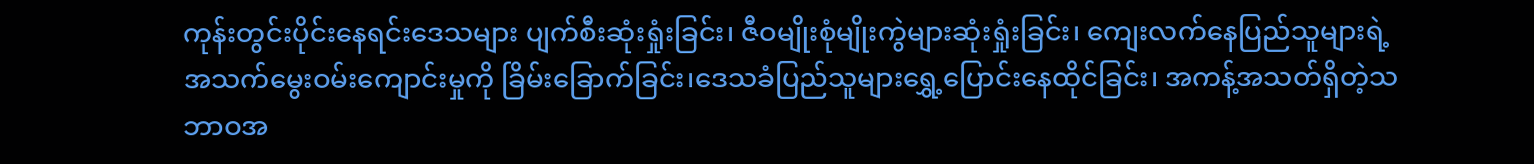ကုန်းတွင်းပိုင်းနေရင်းဒေသများ ပျက်စီးဆုံးရှုံးခြင်း၊ ဇီဝမျိုးစုံမျိုးကွဲများဆုံးရှုံးခြင်း၊ ကျေးလက်နေပြည်သူများရဲ့အသက်မွေးဝမ်းကျောင်းမှုကို ခြိမ်းခြောက်ခြင်း၊ဒေသခံပြည်သူများရွှေ့ပြောင်းနေထိုင်ခြင်း၊ အကန့်အသတ်ရှိတဲ့သဘာဝအ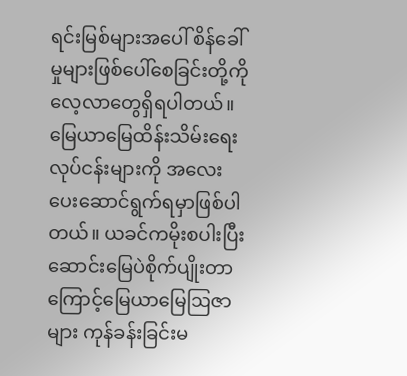ရင်းမြစ်များအပေါ် စိန်ခေါ်မှုများဖြစ်ပေါ်စေခြင်းတို့ကိုလေ့လာတွေရှိရပါတယ်။ မြေယာမြေထိန်းသိမ်းရေးလုပ်ငန်းများကို အလေးပေးဆောင်ရွက်ရမှာဖြစ်ပါတယ်။ ယခင်ကမိုးစပါးပြီး ဆောင်းမြေပဲစိုက်ပျိုးတာကြောင့်မြေယာမြေဩဇာများ ကုန်ခန်းခြင်းမ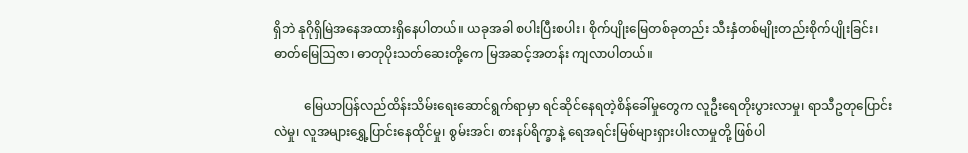ရှိဘဲ နုဂိုရှိမြဲအနေအထားရှိနေပါတယ်။ ယခုအခါ စပါးပြီးစပါး၊ စိုက်ပျိုးမြေတစ်ခုတည်း သီးနှံတစ်မျိုးတည်းစိုက်ပျိုးခြင်း၊ ဓာတ်မြေဩဇာ၊ ဓာတုပိုးသတ်ဆေးတို့ကေ မြအဆင့်အတန်း ကျလာပါတယ်။

          မြေယာပြန်လည်ထိန်းသိမ်းရေးဆောင်ရွက်ရာမှာ ရင်ဆိုင်နေရတဲ့စိန်ခေါ်မှုတွေက လူဦးရေတိုးပွားလာမှု၊ ရာသီဥတုပြောင်းလဲမှု၊ လူအများရွှေ့ပြာင်းနေထိုင်မှု၊ စွမ်းအင်၊ စားနပ်ရိက္ခာနဲ့ ရေအရင်းမြစ်များရှားပါးလာမှုတို့ ဖြစ်ပါ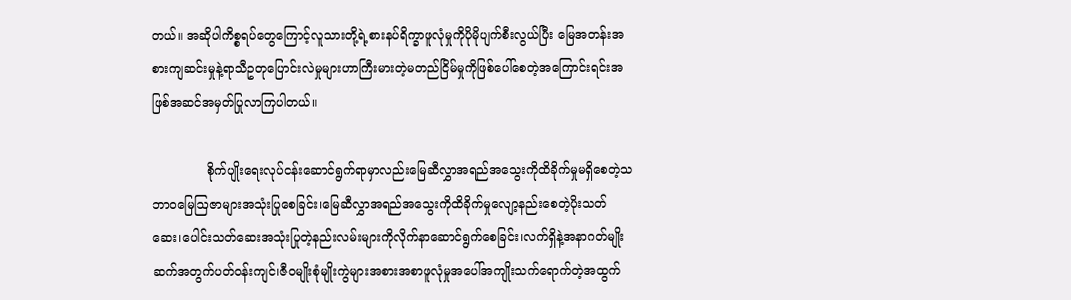တယ်။ အဆိုပါကိစ္စရပ်တွေကြောင့်လူသားတို့ရဲ့စားနပ်ရိက္ခာဖူလုံမှုကိုပိုမိုပျက်စီးလွယ်ပြီး မြေအတန်းအစားကျဆင်းမှုနဲ့ရာသီဥတုပြောင်းလဲမှုများဟာကြီးမားတဲ့မတည်ငြိမ်မှုကိုဖြစ်ပေါ်‌စေတဲ့အကြောင်းရင်းအဖြစ်အဆင်အမှတ်ပြုလာကြပါတယ်။

              စိုက်ပျိုးရေးလုပ်ငန်းဆောင်ရွက်ရာမှာလည်းမြေဆီလွှာအရည်အ‌သွေးကိုထိခိုက်မှုမရှိစေတဲ့သဘာဝမြေဩဇာများအသုံးပြုစေခြင်း၊မြေဆီလွှာအရည်အသွေးကိုထိခိုက်မှုလျော့နည်းစေတဲ့ပိုးသတ်ဆေး၊ပေါင်းသတ်ဆေးအသုံးပြုတဲ့နည်းလမ်းများကိုလိုက်နာဆောင်ရွက်စေခြင်း၊လက်ရှိနဲ့အနာဂတ်မျိုးဆက်အတွက်ပတ်ဝန်းကျင်၊ဇီဝမျိုးစုံမျိုးကွဲများအစားအစာဖူလုံမှုအပေါ်အကျိုးသက်ရောက်တဲ့အထွက်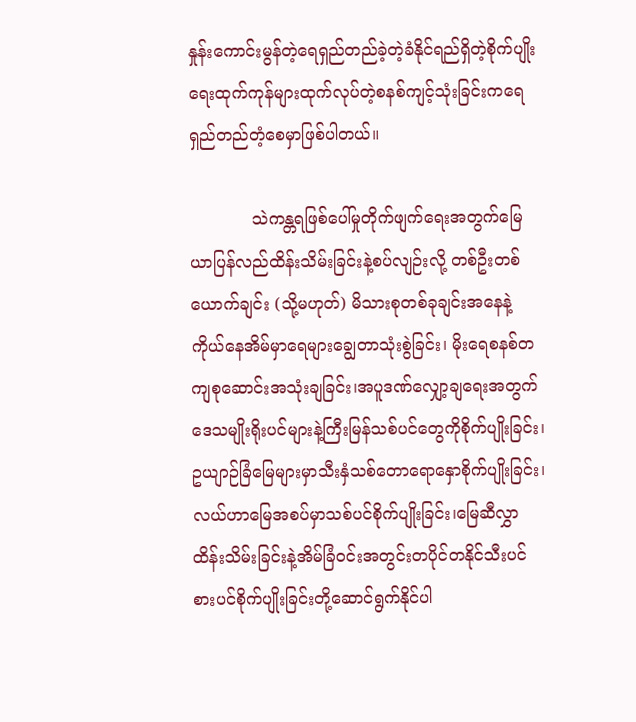နှုန်းကောင်းမွန်တဲ့ရေရှည်တည်ခဲ့တဲ့ခံနိုင်ရည်ရှိတဲ့စိုက်ပျိုးရေးထုက်ကုန်များထုက်လုပ်တဲ့စနစ်ကျင့်သုံးခြင်းကရေရှည်တည်တံ့စေမှာဖြစ်ပါတယ်။

            သဲကန္တရဖြစ်ပေါ်မှုတိုက်ဖျက်ရေးအတွက်မြေယာပြန်လည်ထိန်းသိမ်းခြင်းနဲ့စပ်လျဉ်းလို့ တစ်ဦးတစ်ယောက်ချင်း (သို့မဟုတ်) မိသားစုတစ်ခုချင်းအနေနဲ့ကိုယ်နေအိမ်မှာရေများချွေတာသုံးစွဲခြင်း၊ မိုးရေစနစ်တကျစုဆောင်းအသုံးချခြင်း၊အပူဒဏ်လျှော့ချရေးအတွက်ဒေသမျိုးရိုးပင်များနဲ့ကြီးမြန်သစ်ပင်တွေကိုစိုက်ပျိုးခြင်း၊ဥယျာဉ်ခြံမြေများမှာသီးနှံသစ်တောရောနှောစိုက်ပျိုးခြင်း၊လယ်ဟာမြေအစပ်မှာသစ်ပင်စိုက်ပျိုးခြင်း၊မြေဆီလွှာထိန်းသိမ်းခြင်းနဲ့အိမ်ခြံဝင်းအတွင်းတပိုင်တနိုင်သီးပင်စားပင်စိုက်ပျိုးခြင်းတို့ဆောင်ရွက်နိုင်ပါ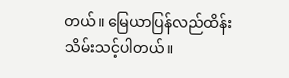တယ်။ မြေယာပြန်လည်ထိန်းသိမ်းသင့်ပါတယ်။